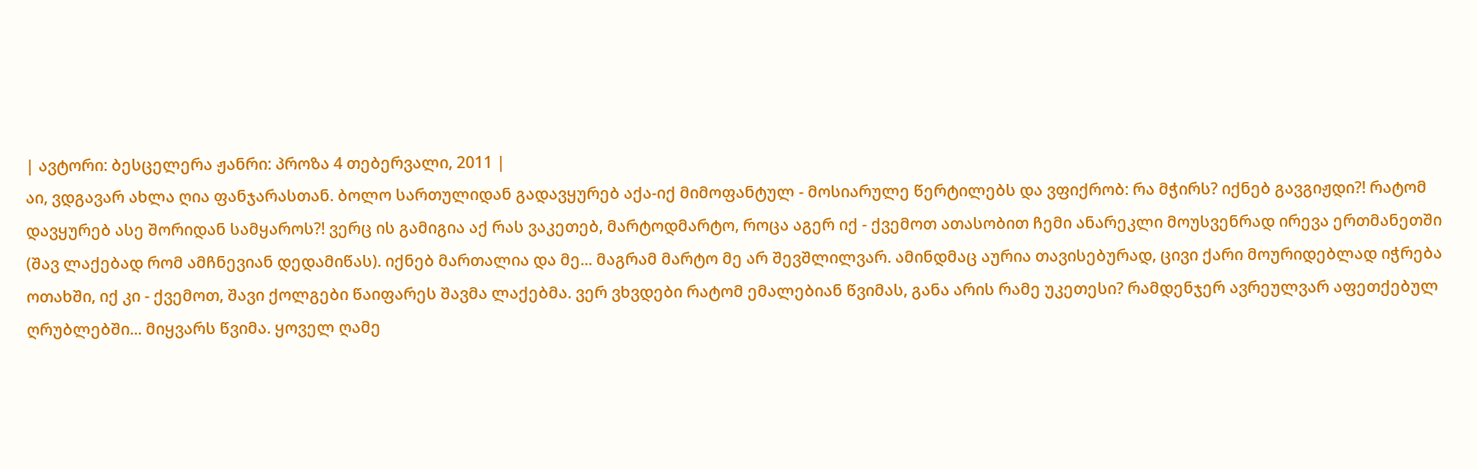| ავტორი: ბესცელერა ჟანრი: პროზა 4 თებერვალი, 2011 |
აი, ვდგავარ ახლა ღია ფანჯარასთან. ბოლო სართულიდან გადავყურებ აქა-იქ მიმოფანტულ - მოსიარულე წერტილებს და ვფიქრობ: რა მჭირს? იქნებ გავგიჟდი?! რატომ დავყურებ ასე შორიდან სამყაროს?! ვერც ის გამიგია აქ რას ვაკეთებ, მარტოდმარტო, როცა აგერ იქ - ქვემოთ ათასობით ჩემი ანარეკლი მოუსვენრად ირევა ერთმანეთში (შავ ლაქებად რომ ამჩნევიან დედამიწას). იქნებ მართალია და მე... მაგრამ მარტო მე არ შევშლილვარ. ამინდმაც აურია თავისებურად, ცივი ქარი მოურიდებლად იჭრება ოთახში, იქ კი - ქვემოთ, შავი ქოლგები წაიფარეს შავმა ლაქებმა. ვერ ვხვდები რატომ ემალებიან წვიმას, განა არის რამე უკეთესი? რამდენჯერ ავრეულვარ აფეთქებულ ღრუბლებში... მიყვარს წვიმა. ყოველ ღამე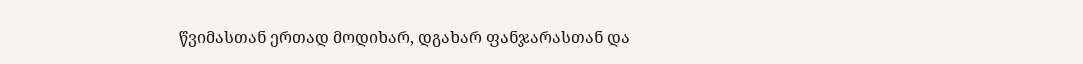წვიმასთან ერთად მოდიხარ, დგახარ ფანჯარასთან და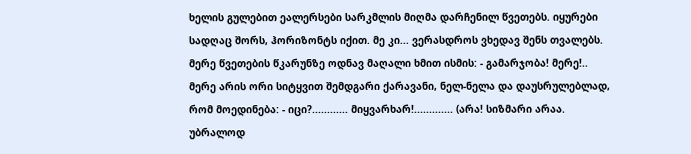ხელის გულებით ეალერსები სარკმლის მიღმა დარჩენილ წვეთებს. იყურები სადღაც შორს, ჰორიზონტს იქით. მე კი... ვერასდროს ვხედავ შენს თვალებს. მერე წვეთების წკარუნზე ოდნავ მაღალი ხმით ისმის: - გამარჯობა! მერე!.. მერე არის ორი სიტყვით შემდგარი ქარავანი, ნელ-ნელა და დაუსრულებლად, რომ მოედინება: - იცი?............ მიყვარხარ!............. (არა! სიზმარი არაა. უბრალოდ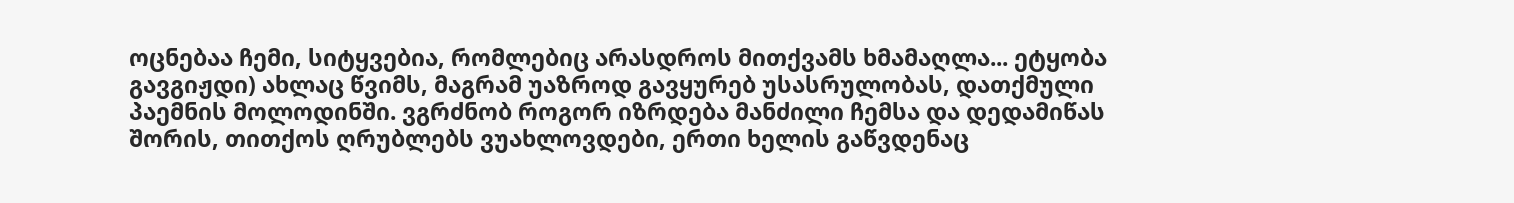ოცნებაა ჩემი, სიტყვებია, რომლებიც არასდროს მითქვამს ხმამაღლა... ეტყობა გავგიჟდი) ახლაც წვიმს, მაგრამ უაზროდ გავყურებ უსასრულობას, დათქმული პაემნის მოლოდინში. ვგრძნობ როგორ იზრდება მანძილი ჩემსა და დედამიწას შორის, თითქოს ღრუბლებს ვუახლოვდები, ერთი ხელის გაწვდენაც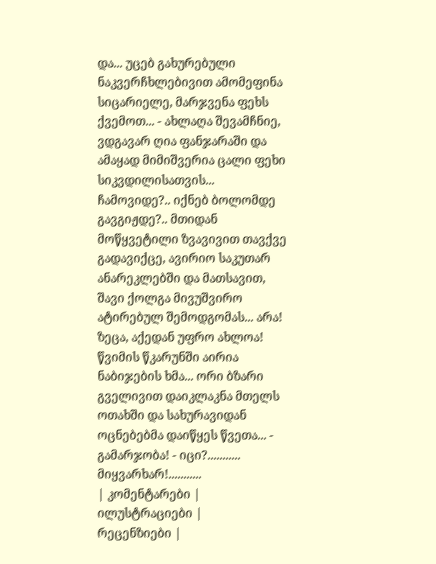და... უცებ გახურებული ნაკვერჩხლებივით ამომეფინა სიცარიელე, მარჯვენა ფეხს ქვემოთ... - ახლაღა შევამჩნიე, ვდგავარ ღია ფანჯარაში და ამაყად მიმიშვერია ცალი ფეხი სიკვდილისათვის... ჩამოვიდე?.. იქნებ ბოლომდე გავგიჟდე?.. მთიდან მოწყვეტილი ზვავივით თავქვე გადავიქცე, ავირიო საკუთარ ანარეკლებში და მათსავით, შავი ქოლგა მივუშვირო ატირებულ შემოდგომას... არა! ზეცა, აქედან უფრო ახლოა! წვიმის წკარუნში აირია ნაბიჯების ხმა... ორი ბზარი გველივით დაიკლაკნა მთელს ოთახში და სახურავიდან ოცნებებმა დაიწყეს წვეთა... - გამარჯობა! - იცი?........... მიყვარხარ!...........
| კომენტარები |
ილუსტრაციები |
რეცენზიები |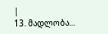|
13. მადლობა...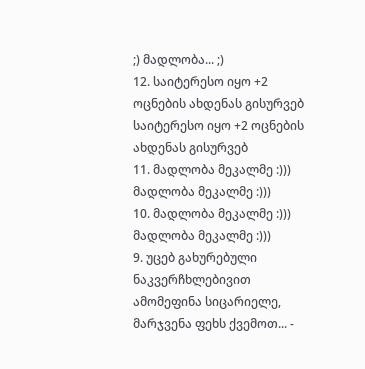;) მადლობა... ;)
12. საიტერესო იყო +2 ოცნების ახდენას გისურვებ საიტერესო იყო +2 ოცნების ახდენას გისურვებ
11. მადლობა მეკალმე :))) მადლობა მეკალმე :)))
10. მადლობა მეკალმე :))) მადლობა მეკალმე :)))
9. უცებ გახურებული ნაკვერჩხლებივით ამომეფინა სიცარიელე, მარჯვენა ფეხს ქვემოთ... -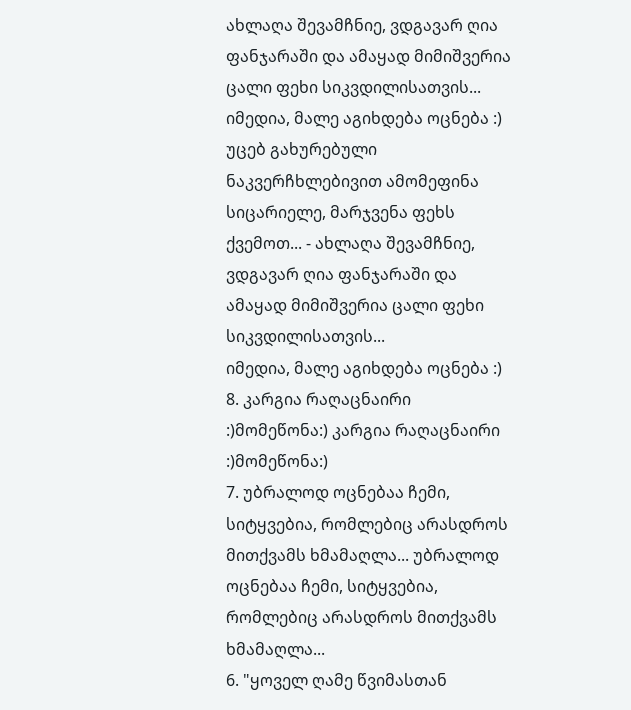ახლაღა შევამჩნიე, ვდგავარ ღია ფანჯარაში და ამაყად მიმიშვერია ცალი ფეხი სიკვდილისათვის...
იმედია, მალე აგიხდება ოცნება :) უცებ გახურებული ნაკვერჩხლებივით ამომეფინა სიცარიელე, მარჯვენა ფეხს ქვემოთ... - ახლაღა შევამჩნიე, ვდგავარ ღია ფანჯარაში და ამაყად მიმიშვერია ცალი ფეხი სიკვდილისათვის...
იმედია, მალე აგიხდება ოცნება :)
8. კარგია რაღაცნაირი :)მომეწონა:) კარგია რაღაცნაირი :)მომეწონა:)
7. უბრალოდ ოცნებაა ჩემი, სიტყვებია, რომლებიც არასდროს მითქვამს ხმამაღლა... უბრალოდ ოცნებაა ჩემი, სიტყვებია, რომლებიც არასდროს მითქვამს ხმამაღლა...
6. "ყოველ ღამე წვიმასთან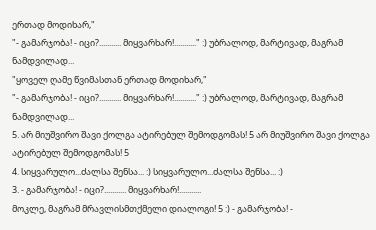ერთად მოდიხარ,"
"- გამარჯობა! - იცი?........... მიყვარხარ!..........." :) უბრალოდ, მარტივად, მაგრამ ნამდვილად...
"ყოველ ღამე წვიმასთან ერთად მოდიხარ,"
"- გამარჯობა! - იცი?........... მიყვარხარ!..........." :) უბრალოდ, მარტივად, მაგრამ ნამდვილად...
5. არ მიუშვირო შავი ქოლგა ატირებულ შემოდგომას! 5 არ მიუშვირო შავი ქოლგა ატირებულ შემოდგომას! 5
4. სიყვარულო...ძალსა შენსა... :) სიყვარულო...ძალსა შენსა... :)
3. - გამარჯობა! - იცი?........... მიყვარხარ!...........
მოკლე, მაგრამ მრავლისმთქმელი დიალოგი! 5 :) - გამარჯობა! -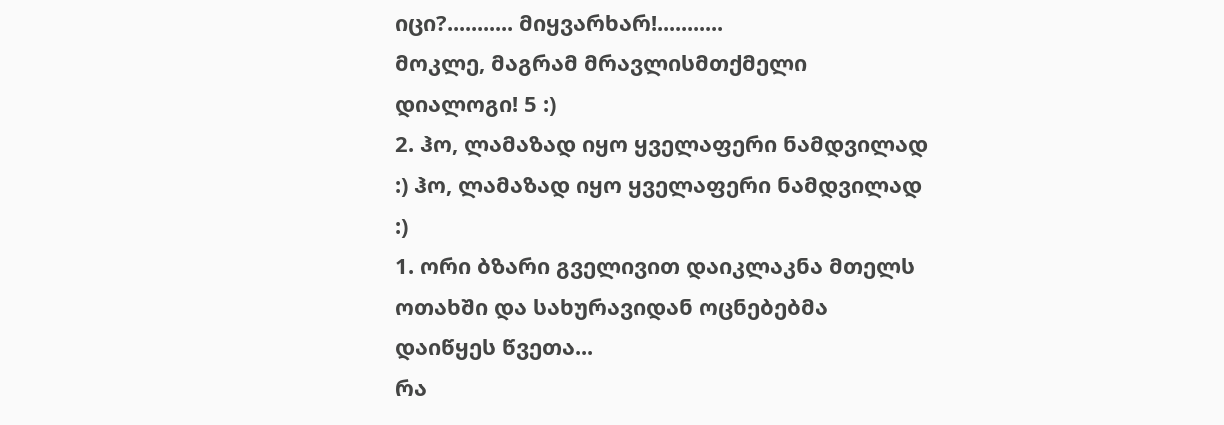იცი?........... მიყვარხარ!...........
მოკლე, მაგრამ მრავლისმთქმელი დიალოგი! 5 :)
2. ჰო, ლამაზად იყო ყველაფერი ნამდვილად :) ჰო, ლამაზად იყო ყველაფერი ნამდვილად :)
1. ორი ბზარი გველივით დაიკლაკნა მთელს ოთახში და სახურავიდან ოცნებებმა დაიწყეს წვეთა...
რა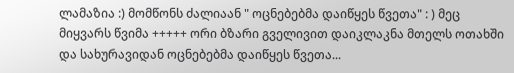ლამაზია :) მომწონს ძალიაან " ოცნებებმა დაიწყეს წვეთა" : ) მეც მიყვარს წვიმა +++++ ორი ბზარი გველივით დაიკლაკნა მთელს ოთახში და სახურავიდან ოცნებებმა დაიწყეს წვეთა...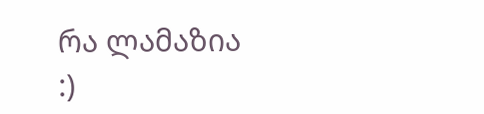რა ლამაზია :)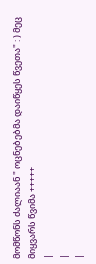მომწონს ძალიაან " ოცნებებმა დაიწყეს წვეთა" : ) მეც მიყვარს წვიმა +++++
|
|
|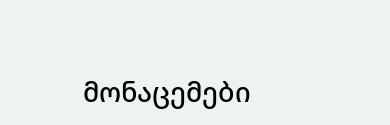მონაცემები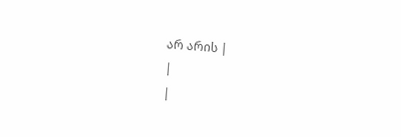არ არის |
|
|